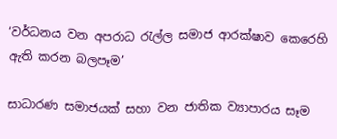‘වර්ධනය වන අපරාධ රැල්ල සමාජ ආරක්ෂාව කෙරෙහි ඇති කරන බලපෑම’

සාධාරණ සමාජයක් සහා වන ජාතික ව්‍යාපාරය සෑම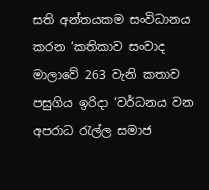සති අන්තයකම සංවිධානය කරන ‘කතිකාව සංවාද මාලාවේ 263 වැනි කතාව පසුගිය ඉරිදා ‘වර්ධනය වන අපරාධ රැල්ල සමාජ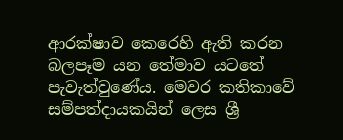ආරක්ෂාව කෙරෙහි ඇති කරන බලපෑම යන තේමාව යටතේ පැවැත්වුණේය. මෙවර කතිකාවේ සම්පත්දායකයින් ලෙස ශ්‍රී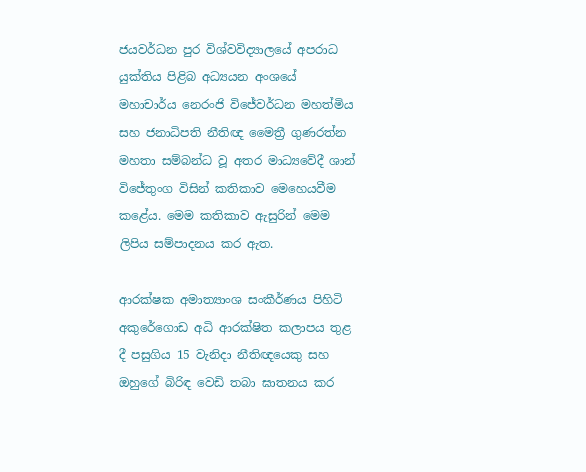ජයවර්ධන පුර විශ්වවිද්‍යාලයේ අපරාධ යුක්තිය පිළිබ අධ්‍යයන අංශයේ මහාචාර්ය නෙරංජි විජේවර්ධන මහත්මිය සහ ජනාධිපති නීතිඥ මෛත්‍රී ගුණරත්න මහතා සම්බන්ධ වූ අතර මාධ්‍යවේදී ශාන් විජේතුංග විසින් කතිකාව මෙහෙයවීම කළේය. මෙම කතිකාව ඇසුරින් මෙම ලිපිය සම්පාදනය කර ඇත.

ආරක්ෂක අමාත්‍යාංශ සංකීර්ණය පිහිටි අකුරේගොඩ අධි ආරක්ෂිත කලාපය තුළ දී පසුගිය 15 වැනිදා නීතිඥයෙකු සහ ඔහුගේ බිරිඳ වෙඩි තබා ඝාතනය කර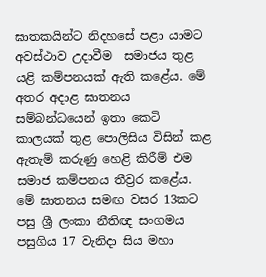ඝාතකයින්ට නිදහසේ පළා යාමට අවස්ථාව උදාවීම  සමාජය තුළ යළි කම්පනයක් ඇති කළේය. මේ අතර අදාළ ඝාතනය සම්බන්ධයෙන් ඉතා කෙටි කාලයක් තුළ පොලිසිය විසින් කළ ඇතැම් කරුණු හෙළි කිරීම් එම සමාජ කම්පනය තීව්‍රර කළේය. මේ ඝාතනය සමඟ වසර 13කට පසු ශ්‍රී ලංකා නීතිඥ සංගමය පසුගිය 17 වැනිදා සිය මහා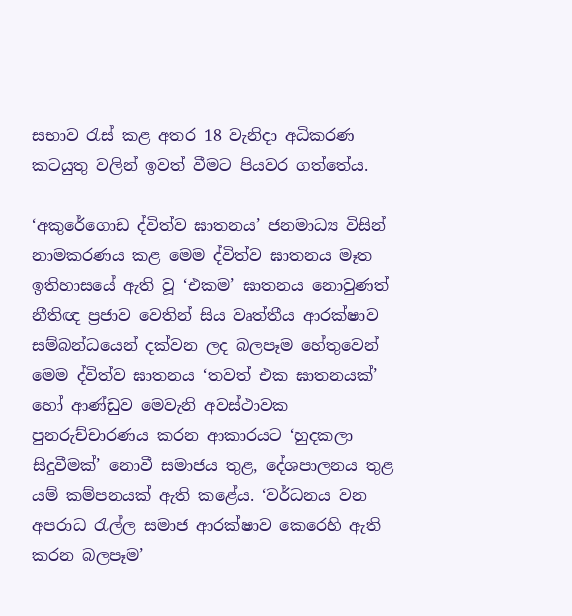සභාව රැස් කළ අතර 18 වැනිදා අධිකරණ කටයුතු වලින් ඉවත් වීමට පියවර ගත්තේය.

‘අකුරේගොඩ ද්විත්ව ඝාතනය’ ජනමාධ්‍ය විසින් නාමකරණය කළ මෙම ද්විත්ව ඝාතනය මෑත ඉතිහාසයේ ඇති වූ ‘එකම’ ඝාතනය නොවුණත් නීතිඥ ප්‍රජාව වෙතින් සිය වෘත්තීය ආරක්ෂාව සම්බන්ධයෙන් දක්වන ලද බලපෑම හේතුවෙන් මෙම ද්විත්ව ඝාතනය ‘තවත් එක ඝාතනයක්’ හෝ ආණ්ඩුව මෙවැනි අවස්ථාවක පුනරුච්චාරණය කරන ආකාරයට ‘හුදකලා සිදුවීමක්’ නොවී සමාජය තුළ, දේශපාලනය තුළ යම් කම්පනයක් ඇති කළේය. ‘වර්ධනය වන අපරාධ රැල්ල සමාජ ආරක්ෂාව කෙරෙහි ඇති කරන බලපෑම’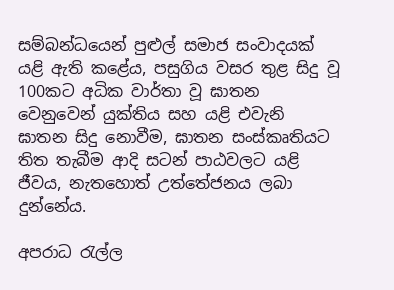සම්බන්ධයෙන් පුළුල් සමාජ සංවාදයක් යළි ඇති කළේය, පසුගිය වසර තුළ සිදු වූ 100කට අධික වාර්තා වූ ඝාතන වෙනුවෙන් යුක්තිය සහ යළි එවැනි ඝාතන සිදු නොවීම, ඝාතන සංස්කෘතියට තිත තැබීම ආදි සටන් පාඨවලට යළි ජීවය, නැතහොත් උත්තේජනය ලබා දුන්නේය.

අපරාධ රැල්ල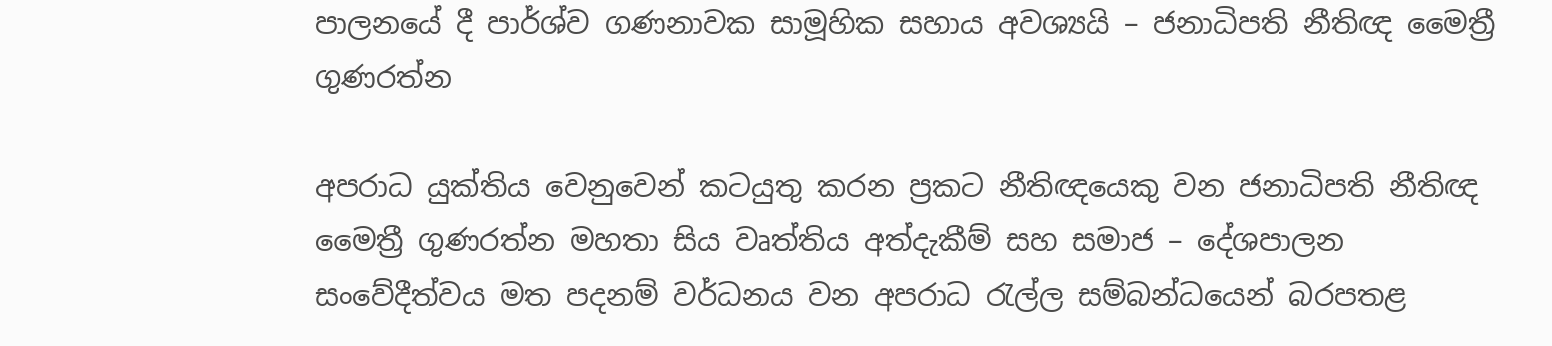පාලනයේ දී පාර්ශ්ව ගණනාවක සාමූහික සහාය අවශ්‍යයි – ජනාධිපති නීතිඥ මෛත්‍රී ගුණරත්න

අපරාධ යුක්තිය වෙනුවෙන් කටයුතු කරන ප්‍රකට නීතිඥයෙකු වන ජනාධිපති නීතිඥ මෛත්‍රී ගුණරත්න මහතා සිය වෘත්තිය අත්දැකීම් සහ සමාජ – දේශපාලන සංවේදීත්වය මත පදනම් වර්ධනය වන අපරාධ රැල්ල සම්බන්ධයෙන් බරපතළ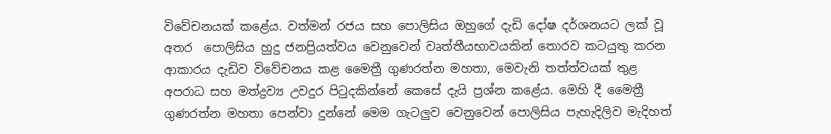විවේචනයක් කළේය. වත්මන් රජය සහ පොලිසිය ඔහුගේ දැඩි දෝෂ දර්ශනයට ලක් වූ අතර  පොලිසිය හුදු ජනප්‍රියත්වය වෙනුවෙන් වෘත්තීයභාවයකින් තොරව කටයුතු කරන ආකාරය දැඩිව විවේචනය කළ මෛත්‍රී ගුණරත්න මහතා, මෙවැනි තත්ත්වයක් තුළ අපරාධ සහ මත්ද්‍රව්‍ය උවදුර පිටුදකින්නේ කෙසේ දැයි ප්‍රශ්න කළේය. මෙහි දී මෛත්‍රී ගුණරත්න මහතා පෙන්වා දුන්නේ මෙම ගැටලුව වෙනුවෙන් පොලිසිය පැහැදිලිව මැදිහත්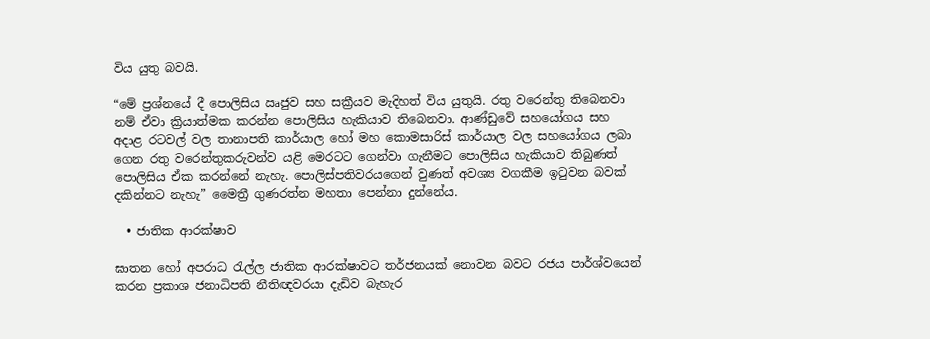විය යුතු බවයි.

“මේ ප්‍රශ්නයේ දී පොලිසිය ඍජුව සහ සක්‍රීයව මැදිහත් විය යුතුයි. රතු වරෙන්තු තිබෙනවා නම් ඒවා ක්‍රියාත්මක කරන්න පොලිසිය හැකියාව තිබෙනවා. ආණ්ඩුවේ සහයෝගය සහ අදාළ රටවල් වල තානාපති කාර්යාල හෝ මහ කොමසාරිස් කාර්යාල වල සහයෝගය ලබා ගෙන රතු වරෙන්තුකරුවන්ව යළි මෙරටට ගෙන්වා ගැනීමට පොලිසිය හැකියාව තිබුණත් පොලිසිය ඒක කරන්නේ නැහැ. පොලිස්පතිවරයගෙන් වුණත් අවශ්‍ය වගකීම ඉටුවන බවක් දකින්නට නැහැ” මෛත්‍රී ගුණරත්න මහතා පෙන්නා දුන්නේය.

  • ජාතික ආරක්ෂාව

ඝාතන හෝ අපරාධ රැල්ල ජාතික ආරක්ෂාවට තර්ජනයක් නොවන බවට රජය පාර්ශ්වයෙන් කරන ප්‍රකාශ ජනාධිපති නීතිඥවරයා දැඩිව බැහැර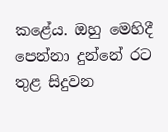කළේය. ඔහු මෙහිදී පෙන්නා දුන්නේ රට තුළ සිදුවන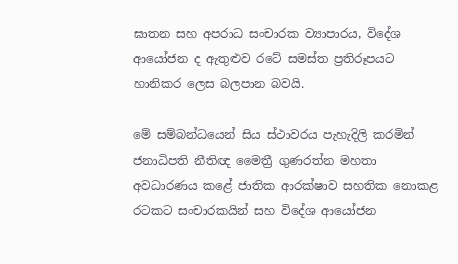ඝාතන සහ අපරාධ සංචාරක ව්‍යාපාරය, විදේශ ආයෝජන ද ඇතුළුව රටේ සමස්ත ප්‍රතිරූපයට හානිකර ලෙස බලපාන බවයි.

මේ සම්බන්ධයෙන් සිය ස්ථාවරය පැහැදිලි කරමින් ජනාධිපති නීතිඥ මෛත්‍රී ගුණරත්න මහතා අවධාරණය කළේ ජාතික ආරක්ෂාව සහතික නොකළ රටකට සංචාරකයින් සහ විදේශ ආයෝජන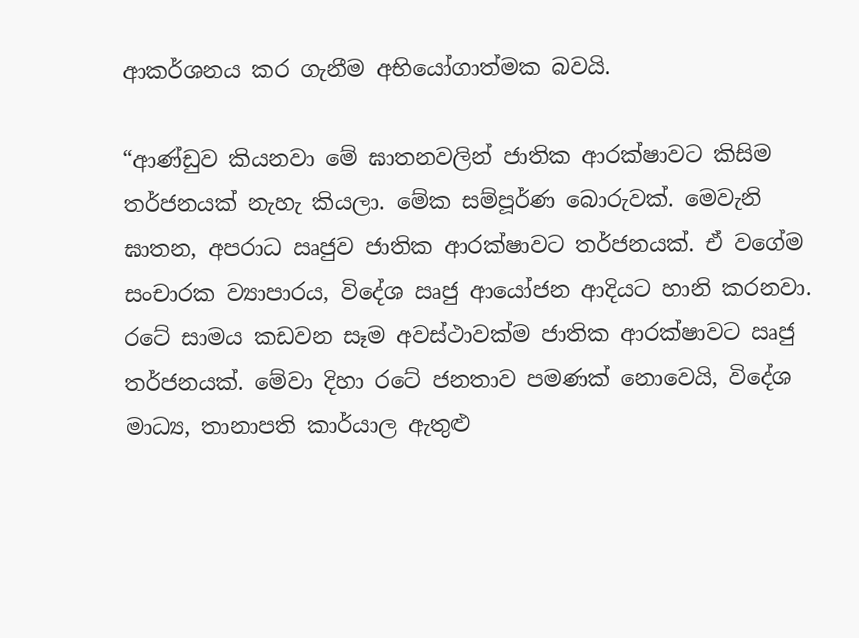ආකර්ශනය කර ගැනීම අභියෝගාත්මක බවයි.

“ආණ්ඩුව කියනවා මේ ඝාතනවලින් ජාතික ආරක්ෂාවට කිසිම තර්ජනයක් නැහැ කියලා. මේක සම්පූර්ණ බොරුවක්. මෙවැනි ඝාතන, අපරාධ ඍජුව ජාතික ආරක්ෂාවට තර්ජනයක්. ඒ වගේම සංචාරක ව්‍යාපාරය, විදේශ ඍජු ආයෝජන ආදියට හානි කරනවා. රටේ සාමය කඩවන සෑම අවස්ථාවක්ම ජාතික ආරක්ෂාවට ඍජු තර්ජනයක්. මේවා දිහා රටේ ජනතාව පමණක් නොවෙයි, විදේශ මාධ්‍ය, තානාපති කාර්යාල ඇතුළු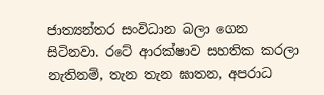ජාත්‍යන්තර සංවිධාන බලා ගෙන සිටිනවා. රටේ ආරක්ෂාව සහතික කරලා නැතිනම්, තැන තැන ඝාතන, අපරාධ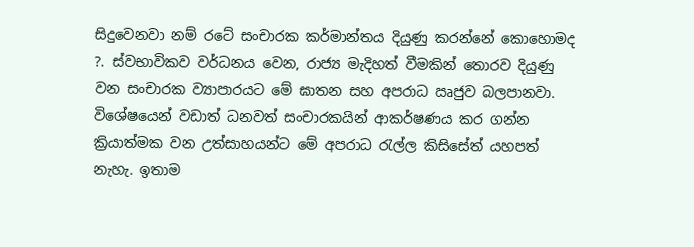සිදුවෙනවා නම් රටේ සංචාරක කර්මාන්තය දියුණු කරන්නේ කොහොමද ?. ස්වභාවිකව වර්ධනය වෙන, රාජ්‍ය මැදිහත් වීමකින් තොරව දියුණු වන සංචාරක ව්‍යාපාරයට මේ ඝාතන සහ අපරාධ ඍජුව බලපානවා. විශේෂයෙන් වඩාත් ධනවත් සංචාරකයින් ආකර්ෂණය කර ගන්න ක්‍රියාත්මක වන උත්සාහයන්ට මේ අපරාධ රැල්ල කිසිසේත් යහපත් නැහැ. ඉතාම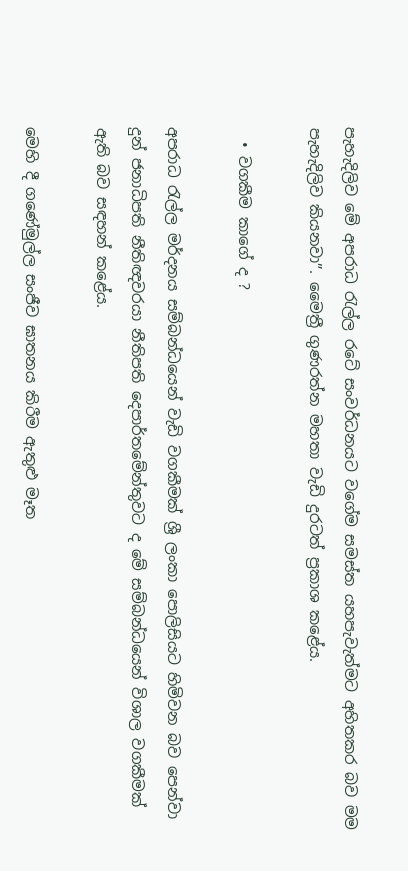පැහැදිලිව මේ අපරාධ රැල්ල රටේ සංවර්ධනයට වගේම සමස්ත යහපැවැත්මට අහිතකර බව මම පැහැදිලිව කියනවා”. මෛත්‍රී ගුණරත්න මහතා වැඩි දුරටත් ප්‍රකාශ කළේය.

  • වගකීම කාගේ ද ?

අපරාධ රැල්ල මර්දනය සම්බන්ධයෙන් වැඩි වගකීමක් ශ්‍රී ලංකා පොලිසියට හිමිවන බව පෙන්වා දුන් ජනාධිපති නීතිඥවරයා නීතිපති දෙපාර්තමේන්තුවට ද මේ සම්බන්ධයෙන් විශාල වගකීමක් ඇති බව සඳහන් කළේය.

මෙහි දී ගණේමුල්ල සංජීව ඝාතනය කිරීම ඇතුළු මෑත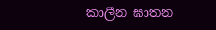කාලීන ඝාතන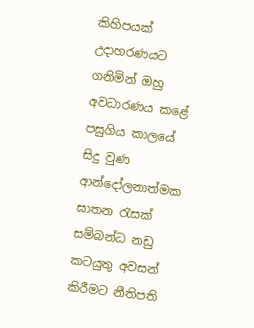කිහිපයක් උදාහරණයට ගනිමින් ඔහු අවධාරණය කළේ පසුගිය කාලයේ සිදු වුණ ආන්දෝලනාත්මක ඝාතන රැසක් සම්බන්ධ නඩු කටයුතු අවසන් කිරීමට නීතිපති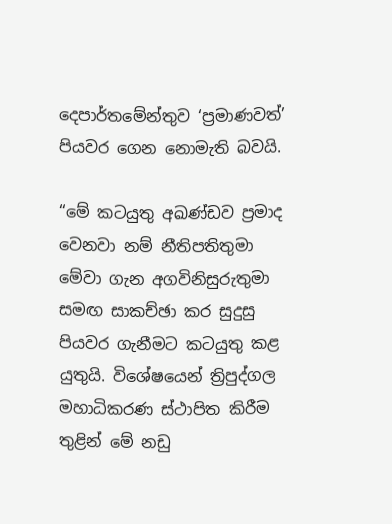දෙපාර්තමේන්තුව ‘ප්‍රමාණවත්’ පියවර ගෙන නොමැති බවයි.

“මේ කටයුතු අඛණ්ඩව ප්‍රමාද වෙනවා නම් නීතිපතිතුමා මේවා ගැන අගවිනිසුරුතුමා සමඟ සාකච්ඡා කර සුදුසු පියවර ගැනීමට කටයුතු කළ යුතුයි. විශේෂයෙන් ත්‍රිපුද්ගල මහාධිකරණ ස්ථාපිත කිරීම තුළින් මේ නඩු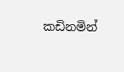කඩිනමින්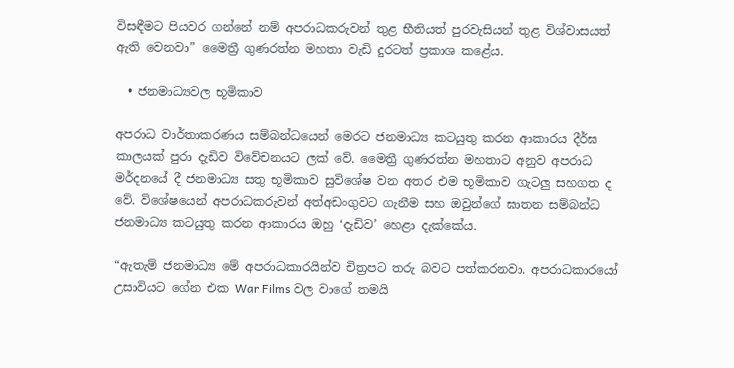විසඳීමට පියවර ගන්නේ නම් අපරාධකරුවන් තුළ භීතියත් පුරවැසියන් තුළ විශ්වාසයත් ඇති වෙනවා” මෛත්‍රී ගුණරත්න මහතා වැඩි දුරටත් ප්‍රකාශ කළේය.

  • ජනමාධ්‍යවල භූමිකාව

අපරාධ වාර්තාකරණය සම්බන්ධයෙන් මෙරට ජනමාධ්‍ය කටයුතු කරන ආකාරය දීර්ඝ කාලයක් පුරා දැඩිව විවේචනයට ලක් වේ. මෛත්‍රී ගුණරත්න මහතාට අනුව අපරාධ මර්දනයේ දී ජනමාධ්‍ය සතු භූමිකාව සුවිශේෂ වන අතර එම භූමිකාව ගැටලු සහගත ද වේ. විශේෂයෙන් අපරාධකරුවන් අත්අඩංගුවට ගැනීම සහ ඔවුන්ගේ ඝාතන සම්බන්ධ ජනමාධ්‍ය කටයුතු කරන ආකාරය ඔහු ‘දැඩිව’ හෙළා දැක්කේය.

“ඇතැම් ජනමාධ්‍ය මේ අපරාධකාරයින්ව චිත්‍රපට තරු බවට පත්කරනවා. අපරාධකාරයෝ උසාවියට ගේන එක War Films වල වාගේ තමයි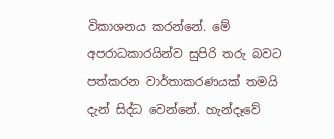විකාශනය කරන්නේ. මේ අපරාධකාරයින්ව සුපිරි තරු බවට පත්කරන වාර්තාකරණයක් තමයි දැන් සිද්ධ වෙන්නේ. හැන්දෑවේ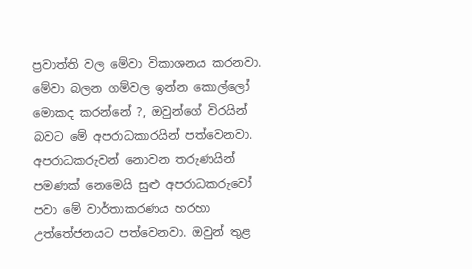ප්‍රවාත්ති වල මේවා විකාශනය කරනවා. මේවා බලන ගම්වල ඉන්න කොල්ලෝ මොකද කරන්නේ ?, ඔවුන්ගේ විරයින් බවට මේ අපරාධකාරයින් පත්වෙනවා. අපරාධකරුවන් නොවන තරුණයින් පමණක් නෙමෙයි සුළු අපරාධකරුවෝ පවා මේ වාර්තාකරණය හරහා උත්තේජනයට පත්වෙනවා. ඔවුන් තුළ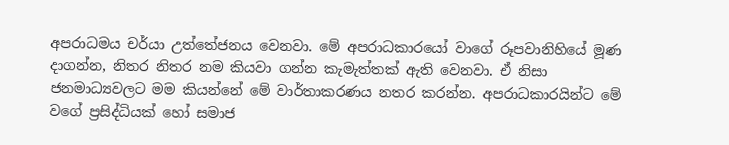අපරාධමය චර්යා උත්තේජනය වෙනවා. මේ අපරාධකාරයෝ වාගේ රූපවානිහියේ මූණ දාගන්න, නිතර නිතර නම කියවා ගන්න කැමැත්තක් ඇති වෙනවා. ඒ නිසා ජනමාධ්‍යවලට මම කියන්නේ මේ වාර්තාකරණය නතර කරන්න. අපරාධකාරයින්ට මේ වගේ ප්‍රසිද්ධියක් හෝ සමාජ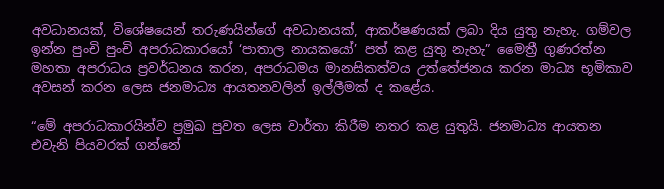අවධානයක්, විශේෂයෙන් තරුණයින්ගේ අවධානයක්, ආකර්ෂණයක් ලබා දිය යුතු නැහැ. ගම්වල ඉන්න පුංචි පුංචි අපරාධකාරයෝ ‘පාතාල නායකයෝ’ පත් කළ යුතු නැහැ” මෛත්‍රී ගුණරත්න මහතා අපරාධය ප්‍රවර්ධනය කරන, අපරාධමය මානසිකත්වය උත්තේජනය කරන මාධ්‍ය භූමිකාව අවසන් කරන ලෙස ජනමාධ්‍ය ආයතනවලින් ඉල්ලීමක් ද කළේය.

“මේ අපරාධකාරයින්ව ප්‍රමුඛ පුවත ලෙස වාර්තා කිරීම නතර කළ යුතුයි. ජනමාධ්‍ය ආයතන එවැනි පියවරක් ගන්නේ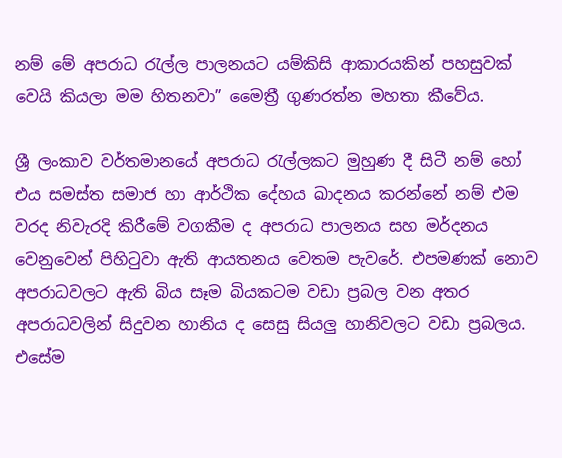නම් මේ අපරාධ රැල්ල පාලනයට යම්කිසි ආකාරයකින් පහසුවක් වෙයි කියලා මම හිතනවා” මෛත්‍රී ගුණරත්න මහතා කීවේය.

ශ්‍රී ලංකාව වර්තමානයේ අපරාධ රැල්ලකට මුහුණ දී සිටී නම් හෝ එය සමස්ත සමාජ හා ආර්ථික දේහය ඛාදනය කරන්නේ නම් එම වරද නිවැරදි කිරීමේ වගකීම ද අපරාධ පාලනය සහ මර්දනය වෙනුවෙන් පිහිටුවා ඇති ආයතනය වෙතම පැවරේ. එපමණක් නොව අපරාධවලට ඇති බිය සෑම බියකටම වඩා ප්‍රබල වන අතර අපරාධවලින් සිදුවන හානිය ද සෙසු සියලු හානිවලට වඩා ප්‍රබලය. එසේම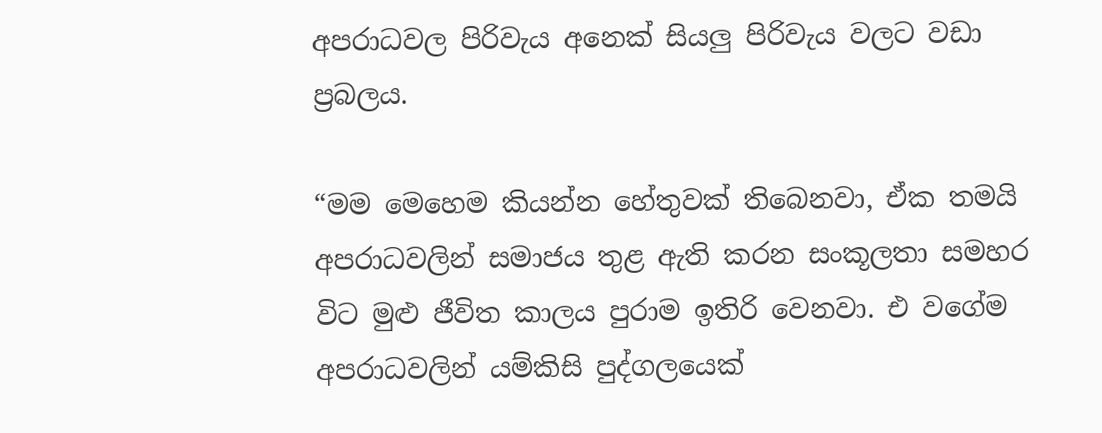අපරාධවල පිරිවැය අනෙක් සියලු පිරිවැය වලට වඩා ප්‍රබලය.

“මම මෙහෙම කියන්න හේතුවක් තිබෙනවා, ඒක තමයි අපරාධවලින් සමාජය තුළ ඇති කරන සංකූලතා සමහර විට මුළු ජීවිත කාලය පුරාම ඉතිරි වෙනවා. එ වගේම අපරාධවලින් යම්කිසි පුද්ගලයෙක්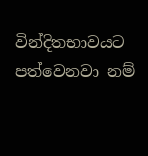වින්දිතභාවයට පත්වෙනවා නම්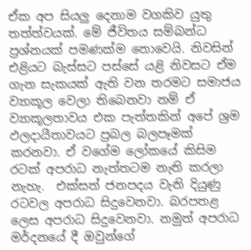ඒක අප සියලු දෙනාම වගකිව යුතු තත්ත්වයක්. මේ ජීවිතය සම්බන්ධ ප්‍රශ්නයක් පමණක්ම නොවෙයි. නිවසින් එළියට බැස්සට පස්සේ යළි නිවසට ඒම ගැන සැකයක් ඇති වන තරමට සමාජය ව්‍යාකූල වෙලා තිබෙනවා නම් ඒ ව්‍යාකූලතාවය එක පැත්තකින් අපේ ශ්‍රම ඵලදායීතාවයට ප්‍රබල බලපෑමක් කරනවා. ඒ වගේම ලෝකයේ කිසිම රටක් අපරාධ නැත්තටම නැති කරලා නැහැ.  එක්සත් ජනපදය වැනි දියුණු රටවල අපරාධ සිදුවෙනවා. බරපතළ ලෙස අපරාධ සිදුවෙනවා. නමුත් අපරාධ මර්දනයේ දී ඔවුන්ගේ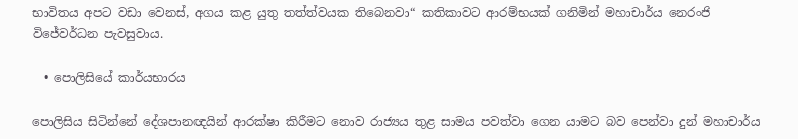භාවිතය අපට වඩා වෙනස්, අගය කළ යුතු තත්ත්වයක තිබෙනවා“ කතිකාවට ආරම්භයක් ගනිමින් මහාචාර්ය නෙරංජි විජේවර්ධන පැවසුවාය.

  • පොලිසියේ කාර්යභාරය

පොලිසිය සිටින්නේ දේශපානඥයින් ආරක්ෂා කිරීමට නොව රාජ්‍යය තුළ සාමය පවත්වා ගෙන යාමට බව පෙන්වා දුන් මහාචාර්ය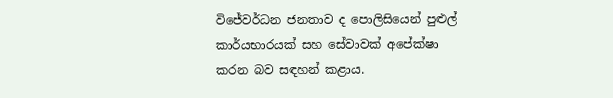විජේවර්ධන ජනතාව ද පොලිසියෙන් පුළුල් කාර්යභාරයක් සහ සේවාවක් අපේක්ෂා කරන බව සඳහන් කළාය.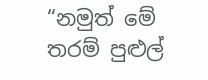“නමුත් මේ තරම් පුළුල්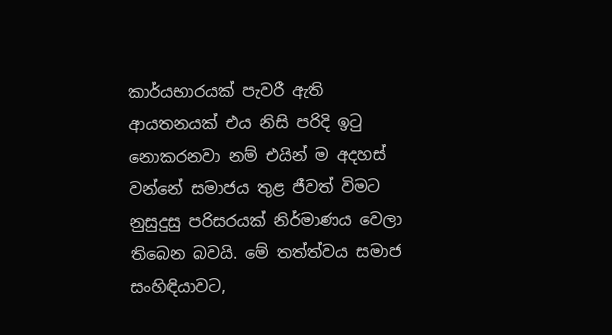කාර්යභාරයක් පැවරී ඇති ආයතනයක් එය නිසි පරිදි ඉටු නොකරනවා නම් එයින් ම අදහස් වන්නේ සමාජය තුළ ජීවත් විමට නුසුදුසු පරිසරයක් නිර්මාණය වෙලා තිබෙන බවයි. මේ තත්ත්වය සමාජ සංහිඳියාවට,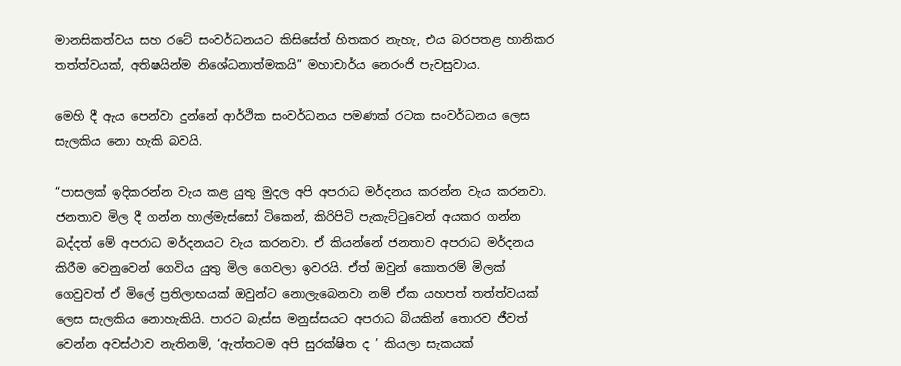මානසිකත්වය සහ රටේ සංවර්ධනයට කිසිසේත් හිතකර නැහැ, එය බරපතළ හානිකර තත්ත්වයක්, අතිෂයින්ම නිශේධනාත්මකයි” මහාචාර්ය නෙරංජි පැවසුවාය.

මෙහි දී ඇය පෙන්වා දුන්නේ ආර්ථික සංවර්ධනය පමණක් රටක සංවර්ධනය ලෙස සැලකිය නො හැකි බවයි.

“පාසලක් ඉදිකරන්න වැය කළ යුතු මුදල අපි අපරාධ මර්දනය කරන්න වැය කරනවා. ජනතාව මිල දී ගන්න හාල්මැස්සෝ ටිකෙන්, කිරිපිටි පැකැට්ටුවෙන් අයකර ගන්න බද්දත් මේ අපරාධ මර්දනයට වැය කරනවා. ඒ කියන්නේ ජනතාව අපරාධ මර්දනය කිරීම වෙනුවෙන් ගෙවිය යුතු මිල ගෙවලා ඉවරයි. ඒත් ඔවුන් කොතරම් මිලක් ගෙවුවත් ඒ මිලේ ප්‍රතිලාභයක් ඔවුන්ට නොලැබෙනවා නම් ඒක යහපත් තත්ත්වයක් ලෙස සැලකිය නොහැකියි. පාරට බැස්ස මනුස්සයට අපරාධ බියකින් තොරව ජීවත් වෙන්න අවස්ථාව නැතිනම්, ‘ඇත්තටම අපි සුරක්ෂිත ද ’ කියලා සැකයක්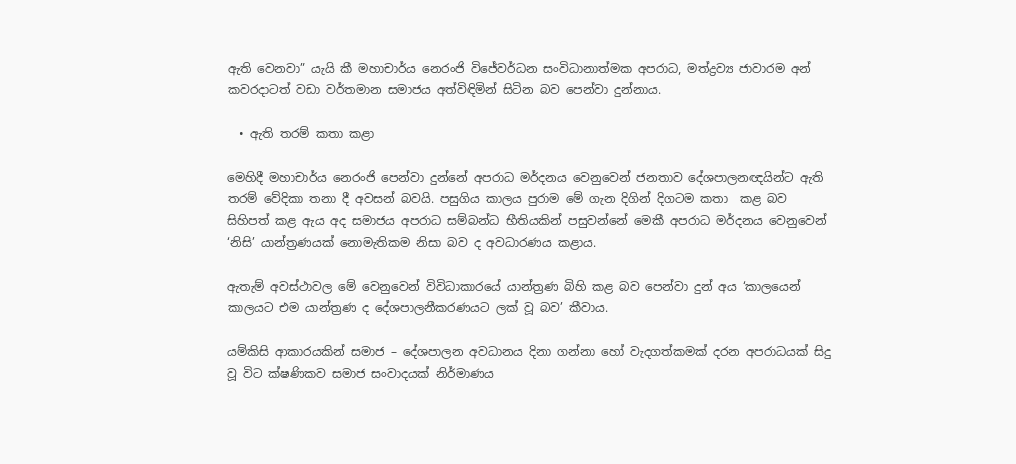ඇති වෙනවා” යැයි කී මහාචාර්ය නෙරංජි විජේවර්ධන සංවිධානාත්මක අපරාධ, මත්ද්‍රව්‍ය ජාවාරම අන් කවරදාටත් වඩා වර්තමාන සමාජය අත්විඳිමින් සිටින බව පෙන්වා දුන්නාය.

  • ඇති තරම් කතා කළා

මෙහිදී මහාචාර්ය නෙරංජි පෙන්වා දුන්නේ අපරාධ මර්දනය වෙනුවෙන් ජනතාව දේශපාලනඥයින්ට ඇති තරම් වේදිකා තනා දී අවසන් බවයි. පසුගිය කාලය පුරාම මේ ගැන දිගින් දිගටම කතා  කළ බව සිහිපත් කළ ඇය අද සමාජය අපරාධ සම්බන්ධ භීතියකින් පසුවන්නේ මෙකී අපරාධ මර්දනය වෙනුවෙන් ‘නිසි’ යාන්ත්‍රණයක් නොමැතිකම නිසා බව ද අවධාරණය කළාය.

ඇතැම් අවස්ථාවල මේ වෙනුවෙන් විවිධාකාරයේ යාන්ත්‍රණ බිහි කළ බව පෙන්වා දුන් අය ‘කාලයෙන් කාලයට එම යාන්ත්‍රණ ද දේශපාලනීකරණයට ලක් වූ බව’ කීවාය.

යම්කිසි ආකාරයකින් සමාජ – දේශපාලන අවධානය දිනා ගන්නා හෝ වැදගත්කමක් දරන අපරාධයක් සිදු වූ විට ක්ෂණිකව සමාජ සංවාදයක් නිර්මාණය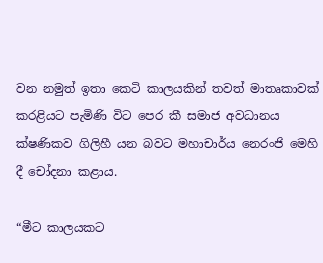වන නමුත් ඉතා කෙටි කාලයකින් තවත් මාතෘකාවක් කරළියට පැමිණි විට පෙර කී සමාජ අවධානය ක්ෂණිකව ගිලිහී යන බවට මහාචාර්ය නෙරංජි මෙහි දී චෝදනා කළාය.

“මීට කාලයකට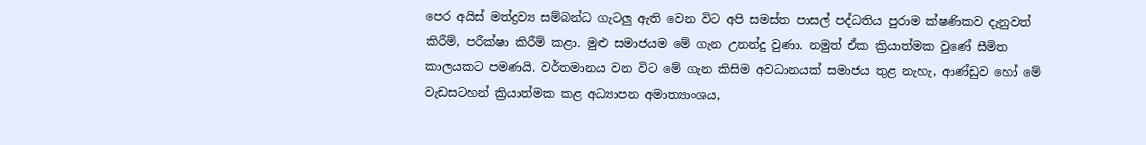පෙර අයිස් මත්ද්‍රව්‍ය සම්බන්ධ ගැටලු ඇති වෙන විට අපි සමස්ත පාසල් පද්ධතිය පුරාම ක්ෂණිකව දැනුවත් කිරීම්, පරීක්ෂා කිරීම් කළා. මුළු සමාජයම මේ ගැන උනන්දු වුණා. නමුත් ඒක ක්‍රියාත්මක වුණේ සීමිත කාලයකට පමණයි. වර්තමානය වන විට මේ ගැන කිසිම අවධානයක් සමාජය තුළ නැහැ, ආණ්ඩුව හෝ මේ වැඩසටහන් ක්‍රියාත්මක කළ අධ්‍යාපන අමාත්‍යාංශය,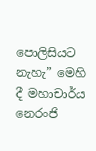පොලිසියට නැහැ” මෙහි දී මහාචාර්ය නෙරංජි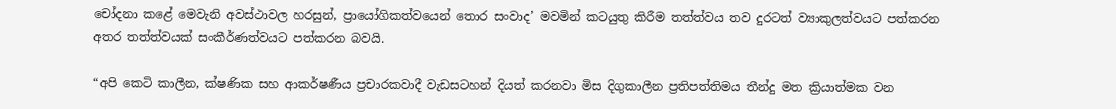චෝදනා කළේ මෙවැනි අවස්ථාවල හරසුන්, ප්‍රායෝගිකත්වයෙන් තොර සංවාද’ මවමින් කටයුතු කිරීම තත්ත්වය තව දුරටත් ව්‍යාකුලත්වයට පත්කරන අතර තත්ත්වයක් සංකීර්ණත්වයට පත්කරන බවයි.

“අපි කෙටි කාලීන, ක්ෂණික සහ ආකර්ෂණීය ප්‍රචාරකවාදී වැඩසටහන් දියත් කරනවා මිස දිගුකාලීන ප්‍රතිපත්තිමය තීන්දු මත ක්‍රියාත්මක වන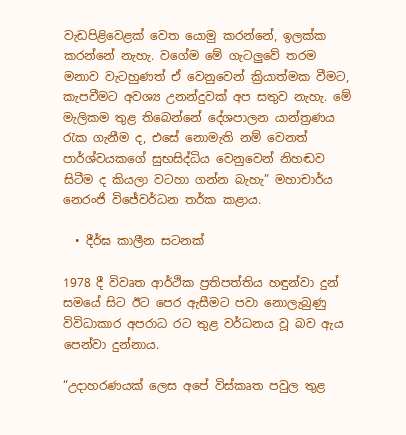වැඩපිළිවෙළක් වෙත යොමු කරන්නේ, ඉලක්ක කරන්නේ නැහැ. වගේම මේ ගැටලුවේ තරම මනාව වැටහුණත් ඒ වෙනුවෙන් ක්‍රියාත්මක වීමට, කැපවීමට අවශ්‍ය උනන්දුවක් අප සතුව නැහැ. මේ මැලිකම තුළ තිබෙන්නේ දේශපාලන යාන්ත්‍රණය රැක ගැනීම ද, එසේ නොමැති නම් වෙනත් පාර්ශ්වයකගේ සුභසිද්ධිය වෙනුවෙන් නිහඬව සිටීම ද කියලා වටහා ගන්න බැහැ” මහාචාර්ය නෙරංජි විජේවර්ධන තර්ක කළාය.

  • දීර්ඝ කාලීන සටනක්

1978 දී විවෘත ආර්ථික ප්‍රතිපත්තිය හඳුන්වා දුන් සමයේ සිට ඊට පෙර ඇසීමට පවා නොලැබුණු විවිධාකාර අපරාධ රට තුළ වර්ධනය වූ බව ඇය පෙන්වා දුන්නාය.

“උදාහරණයක් ලෙස අපේ විස්කෘත පවුල තුළ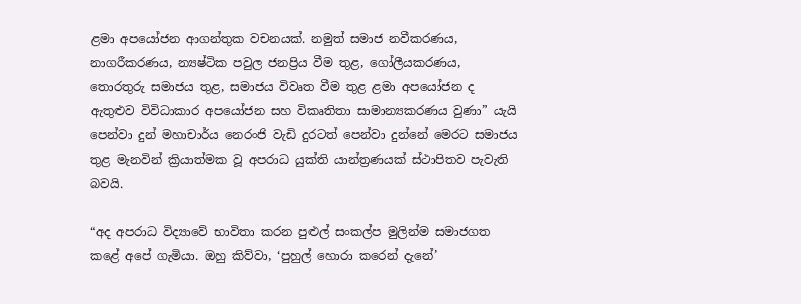ළමා අපයෝජන ආගන්තුක වචනයක්. නමුත් සමාජ නවීකරණය, නාගරීකරණය, න්‍යෂ්ටික පවුල ජනප්‍රිය වීම තුළ, ගෝලීයකරණය, තොරතුරු සමාජය තුළ, සමාජය විවෘත වීම තුළ ළමා අපයෝජන ද ඇතුළුව විවිධාකාර අපයෝජන සහ විකෘතිතා සාමාන්‍යකරණය වුණා” යැයි පෙන්වා දුන් මහාචාර්ය නෙරංජි වැඩි දුරටත් පෙන්වා දුන්නේ මෙරට සමාජය තුළ මැනවින් ක්‍රියාත්මක වූ අපරාධ යුක්ති යාන්ත්‍රණයක් ස්ථාපිතව පැවැති බවයි.

“අද අපරාධ විද්‍යාවේ භාවිතා කරන පුළුල් සංකල්ප මුලින්ම සමාජගත කළේ අපේ ගැමියා. ඔහු කිව්වා, ‘පුහුල් හොරා කරෙන් දැනේ’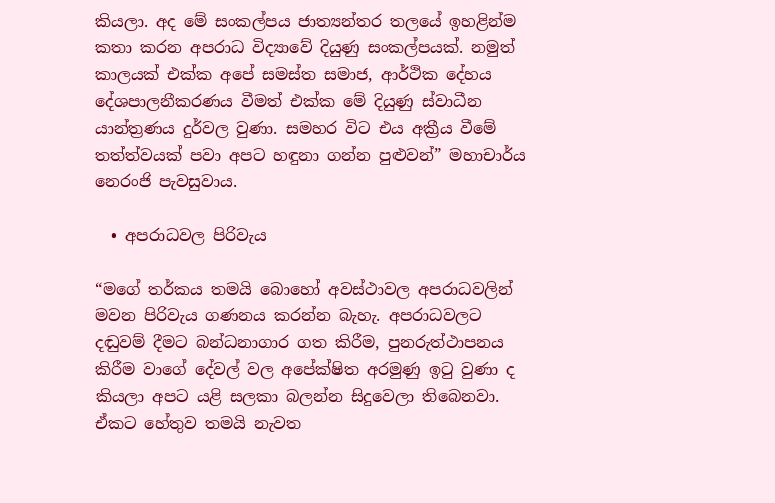කියලා. අද මේ සංකල්පය ජාත්‍යන්තර තලයේ ඉහළින්ම කතා කරන අපරාධ විද්‍යාවේ දියුණු සංකල්පයක්. නමුත් කාලයක් එක්ක අපේ සමස්ත සමාජ, ආර්ථික දේහය දේශපාලනීකරණය වීමත් එක්ක මේ දියුණු ස්වාධීන යාන්ත්‍රණය දුර්වල වුණා. සමහර විට එය අක්‍රීය වීමේ තත්ත්වයක් පවා අපට හඳුනා ගන්න පුළුවන්” මහාචාර්ය නෙරංජි පැවසුවාය.

  • අපරාධවල පිරිවැය

“මගේ තර්කය තමයි බොහෝ අවස්ථාවල අපරාධවලින් මවන පිරිවැය ගණනය කරන්න බැහැ. අපරාධවලට දඬුවම් දීමට බන්ධනාගාර ගත කිරීම, පුනරුත්ථාපනය කිරීම වාගේ දේවල් වල අපේක්ෂිත අරමුණු ඉටු වුණා ද කියලා අපට යළි සලකා බලන්න සිදුවෙලා තිබෙනවා. ඒකට හේතුව තමයි නැවත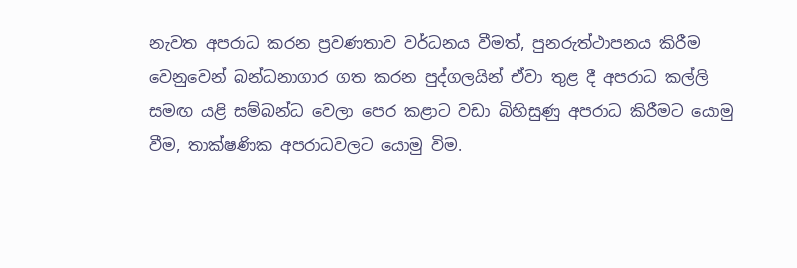නැවත අපරාධ කරන ප්‍රවණතාව වර්ධනය වීමත්, පුනරුත්ථාපනය කිරීම වෙනුවෙන් බන්ධනාගාර ගත කරන පුද්ගලයින් ඒවා තුළ දී අපරාධ කල්ලි සමඟ යළි සම්බන්ධ වෙලා පෙර කළාට වඩා බිහිසුණු අපරාධ කිරීමට යොමු වීම, තාක්ෂණික අපරාධවලට යොමු විම.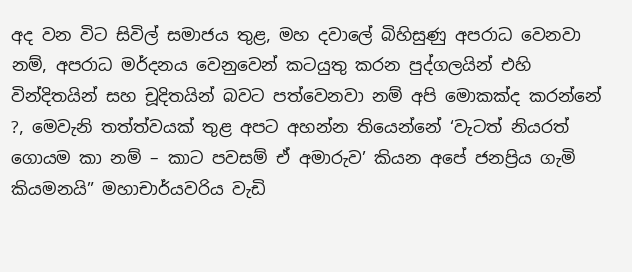අද වන විට සිවිල් සමාජය තුළ, මහ දවාලේ බිහිසුණු අපරාධ වෙනවා නම්, අපරාධ මර්දනය වෙනුවෙන් කටයුතු කරන පුද්ගලයින් එහි වින්දිතයින් සහ චූදිතයින් බවට පත්වෙනවා නම් අපි මොකක්ද කරන්නේ ?, මෙවැනි තත්ත්වයක් තුළ අපට අහන්න තියෙන්නේ ‘වැටත් නියරත් ගොයම කා නම් – කාට පවසම් ඒ අමාරුව’ කියන අපේ ජනප්‍රිය ගැමි කියමනයි” මහාචාර්යවරිය වැඩි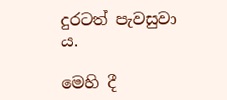දුරටත් පැවසුවා ය.

මෙහි දී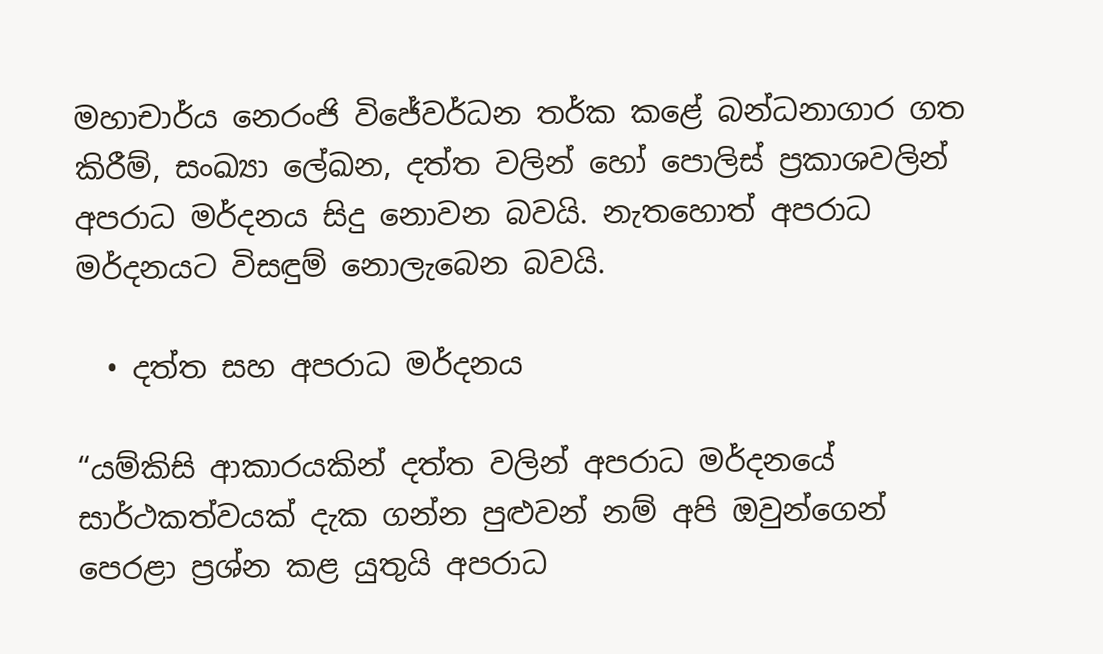මහාචාර්ය නෙරංජි විජේවර්ධන තර්ක කළේ බන්ධනාගාර ගත කිරීම්, සංඛ්‍යා ලේඛන, දත්ත වලින් හෝ පොලිස් ප්‍රකාශවලින් අපරාධ මර්දනය සිදු නොවන බවයි. නැතහොත් අපරාධ මර්දනයට විසඳුම් නොලැබෙන බවයි.

  • දත්ත සහ අපරාධ මර්දනය

“යම්කිසි ආකාරයකින් දත්ත වලින් අපරාධ මර්දනයේ සාර්ථකත්වයක් දැක ගන්න පුළුවන් නම් අපි ඔවුන්ගෙන් පෙරළා ප්‍රශ්න කළ යුතුයි අපරාධ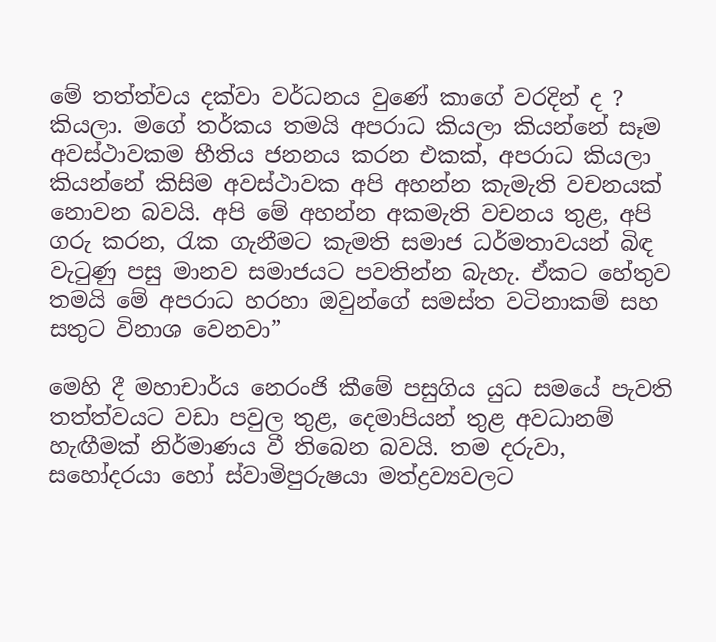මේ තත්ත්වය දක්වා වර්ධනය වුණේ කාගේ වරදින් ද ? කියලා. මගේ තර්කය තමයි අපරාධ කියලා කියන්නේ සෑම අවස්ථාවකම භීතිය ජනනය කරන එකක්, අපරාධ කියලා කියන්නේ කිසිම අවස්ථාවක අපි අහන්න කැමැති වචනයක් නොවන බවයි. අපි මේ අහන්න අකමැති වචනය තුළ, අපි ගරු කරන, රැක ගැනීමට කැමති සමාජ ධර්මතාවයන් බිඳ වැටුණු පසු මානව සමාජයට පවතින්න බැහැ. ඒකට හේතුව තමයි මේ අපරාධ හරහා ඔවුන්ගේ සමස්ත වටිනාකම් සහ සතුට විනාශ වෙනවා”

මෙහි දී මහාචාර්ය නෙරංජි කීමේ පසුගිය යුධ සමයේ පැවති තත්ත්වයට වඩා පවුල තුළ, දෙමාපියන් තුළ අවධානම් හැඟීමක් නිර්මාණය වී තිබෙන බවයි. තම දරුවා, සහෝදරයා හෝ ස්වාමිපුරුෂයා මත්ද්‍රව්‍යවලට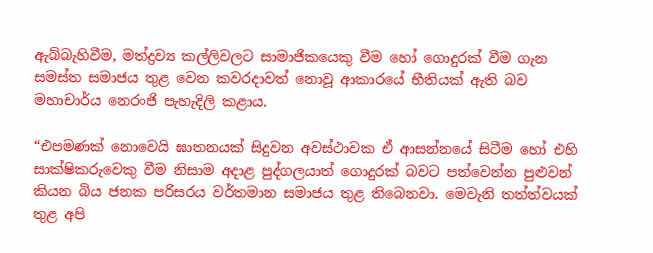ඇබ්බැහිවීම, මත්ද්‍රව්‍ය කල්ලිවලට සාමාජිකයෙකු වීම හෝ ගොදුරක් වීම ගැන සමස්ත සමාජය තුළ වෙන කවරදාවත් නොවූ ආකාරයේ භීතියක් ඇති බව මහාචාර්ය නෙරංජි පැහැදිලි කළාය.

“එපමණක් නොවෙයි ඝාතනයක් සිදුවන අවස්ථාවක ඒ ආසන්නයේ සිටීම හෝ එහි සාක්ෂිකරුවෙකු වීම නිසාම අදාළ පුද්ගලයාත් ගොදුරක් බවට පත්වෙන්න පුළුවන් කියන බිය ජනක පරිසරය වර්තමාන සමාජය තුළ තිබෙනවා. මෙවැනි තත්ත්වයක් තුළ අපි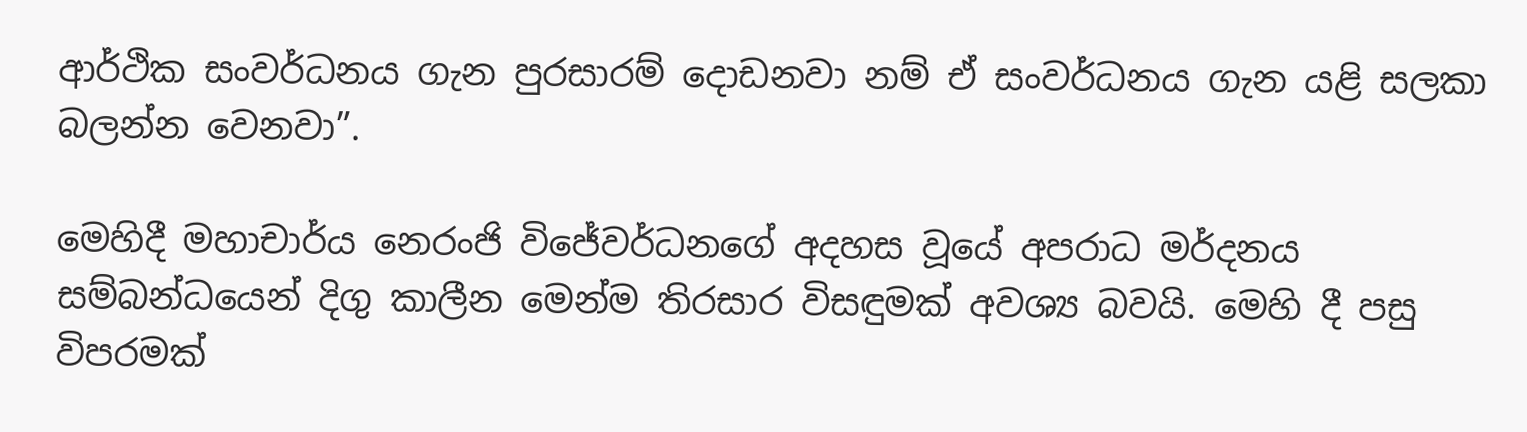ආර්ථික සංවර්ධනය ගැන පුරසාරම් දොඩනවා නම් ඒ සංවර්ධනය ගැන යළි සලකා බලන්න වෙනවා”.

මෙහිදී මහාචාර්ය නෙරංජි විජේවර්ධනගේ අදහස වූයේ අපරාධ මර්දනය සම්බන්ධයෙන් දිගු කාලීන මෙන්ම තිරසාර විසඳුමක් අවශ්‍ය බවයි. මෙහි දී පසු විපරමක්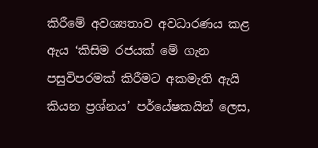කිරීමේ අවශ්‍යතාව අවධාරණය කළ ඇය ‘කිසිම රජයක් මේ ගැන පසුවිපරමක් කිරීමට අකමැති ඇයි කියන ප්‍රශ්නය’ පර්යේෂකයින් ලෙස,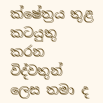ක්ෂේත්‍රය තුළ කටයුතු කරන විද්වතුන් ලෙස තමා ද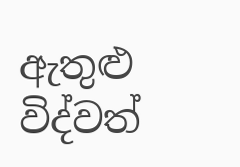ඇතුළු විද්වත්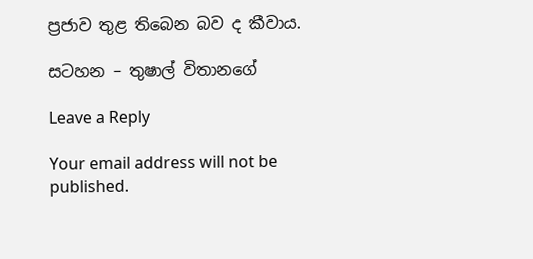ප්‍රජාව තුළ තිබෙන බව ද කීවාය.

සටහන – තුෂාල් විතානගේ

Leave a Reply

Your email address will not be published.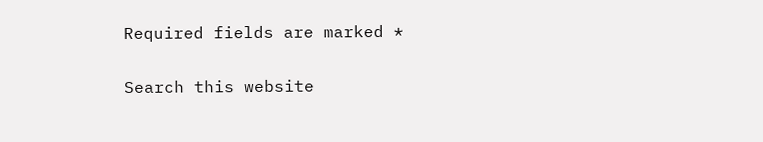Required fields are marked *

Search this website